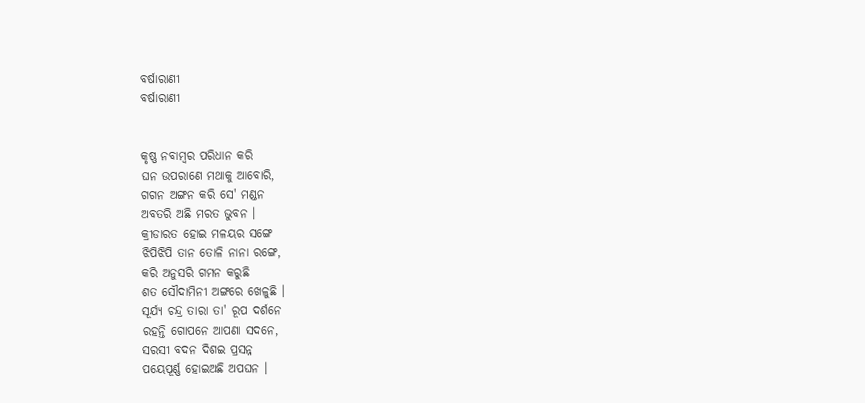ବର୍ଷାରାଣୀ
ବର୍ଷାରାଣୀ


କୃଷ୍ଣ ନବାମ୍ବର ପରିଧାନ କରି
ଘନ ଉପରାଣେ ମଥାକୁ ଆବୋରି,
ଗଗନ ଅଙ୍ଗନ କରି ସେ' ମଣ୍ଡନ
ଅବତରି ଅଛି ମରତ ଭୁବନ ।
କ୍ରୀଡାରତ ହୋଇ ମଳୟର ସଙ୍ଗେ
ଝିପିଝିପି ତାନ ତୋଳି ନାନା ରଙ୍ଗେ,
କରି ଅନୁସରି ଗମନ କରୁଛି
ଶତ ସୌଦାମିନୀ ଅଙ୍ଗରେ ଖେଳୁଛି ।
ସୂର୍ଯ୍ୟ ଚନ୍ଦ୍ର ତାରା ତା' ରୂପ ଦର୍ଶନେ
ରହନ୍ତି ଗୋପନେ ଆପଣା ସଦନେ,
ସରସୀ ବଦନ ଦିଶଇ ପ୍ରସନ୍ନ
ପୟେପୂର୍ଣ୍ଣ ହୋଇଅଛି ଅପଘନ ।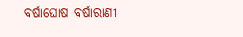ବର୍ଷାଘୋଷ ବର୍ଷାରାଣୀ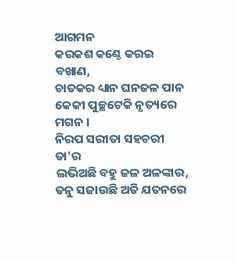ଆଗମନ
କରକଶ କଣ୍ଠେ କରଇ ବଖାଣ,
ଚାତକର ଧ୍ୟାନ ଘନଜଳ ପାନ
କେକୀ ପୁଚ୍ଛଟେକି ନୃତ୍ୟରେ ମଗନ ।
ନିରପ ସରୀତା ସହଚରୀ ତା'ର
ଲଭିଅଛି ବହୁ ଜଳ ଅଳଙ୍କାର,
ତନୁ ସଜାଉଛି ଅତି ଯତନରେ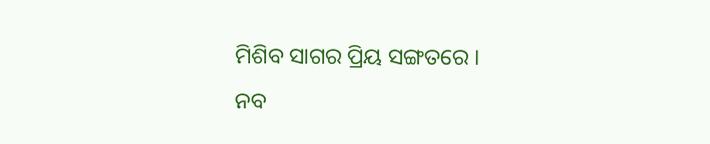ମିଶିବ ସାଗର ପ୍ରିୟ ସଙ୍ଗତରେ ।
ନବ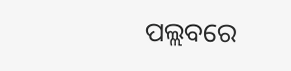ପଲ୍ଲବରେ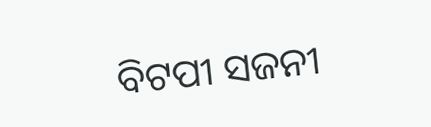ବିଟପୀ ସଜନୀ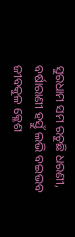ସୁରଧାମ ସମ ରଚୁଛି ଧରଣୀ,
ବର୍ଷାରାଣୀ ହସ୍ତୁଁ ଲଭି ବଇଭବ
ଜୀବକୁଳ କ୍ଳେଶ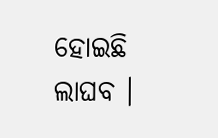ହୋଇଛି ଲାଘବ ।